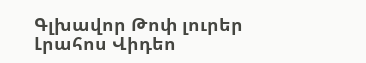Գլխավոր Թոփ լուրեր Լրահոս Վիդեո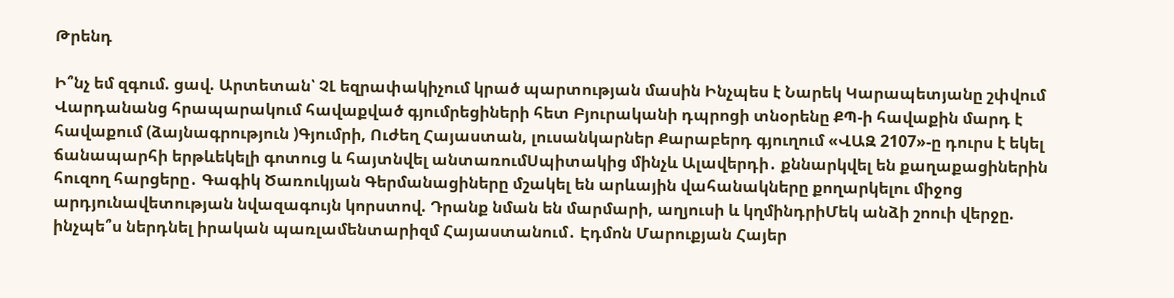Թրենդ

Ի՞նչ եմ զգում. ցավ. Արտետան՝ ՉԼ եզրափակիչում կրած պարտության մասին Ինչպես է Նարեկ Կարապետյանը շփվում Վարդանանց հրապարակում հավաքված գյումրեցիների հետ Բյուրականի դպրոցի տնօրենը ՔՊ-ի հավաքին մարդ է հավաքում (ձայնագրություն )Գյումրի, Ուժեղ Հայաստան, լուսանկարներ Քարաբերդ գյուղում «ՎԱԶ 2107»-ը դուրս է եկել ճանապարհի երթևեկելի գոտուց և հայտնվել անտառումՍպիտակից մինչև Ալավերդի․ քննարկվել են քաղաքացիներին հուզող հարցերը․ Գագիկ Ծառուկյան Գերմանացիները մշակել են արևային վահանակները քողարկելու միջոց արդյունավետության նվազագույն կորստով. Դրանք նման են մարմարի, աղյուսի և կղմինդրիՄեկ անձի շոուի վերջը. ինչպե՞ս ներդնել իրական պառլամենտարիզմ Հայաստանում․ Էդմոն Մարուքյան Հայեր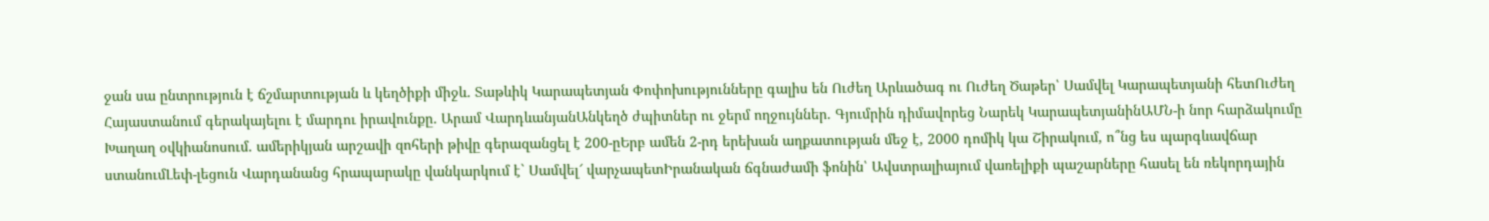ջան սա ընտրություն է ճշմարտության և կեղծիքի միջև․ Տաթևիկ Կարապետյան Փոփոխությունները գալիս են Ուժեղ Արևածագ ու Ուժեղ Ծաթեր՝ Սամվել Կարապետյանի հետՈւժեղ Հայաստանում գերակայելու է մարդու իրավունքը․ Արամ ՎարդևանյանԱնկեղծ ժպիտներ ու ջերմ ողջույններ. Գյումրին դիմավորեց Նարեկ ԿարապետյանինԱՄՆ-ի նոր հարձակումը Խաղաղ օվկիանոսում. ամերիկյան արշավի զոհերի թիվը գերազանցել է 200-ըԵրբ ամեն 2-րդ երեխան աղքատության մեջ է, 2000 դոմիկ կա Շիրակում, ո՞նց ես պարգևավճար ստանումԼեփ-լեցուն Վարդանանց հրապարակը վանկարկում է` Սամվել՜ վարչապետԻրանական ճգնաժամի ֆոնին՝ Ավստրալիայում վառելիքի պաշարները հասել են ռեկորդային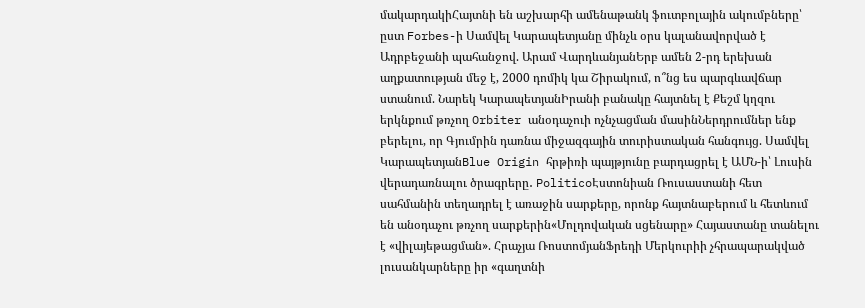մակարդակիՀայտնի են աշխարհի ամենաթանկ ֆուտբոլային ակումբները՝ ըստ Forbes-ի Սամվել Կարապետյանը մինչև օրս կալանավորված է Ադրբեջանի պահանջով. Արամ ՎարդևանյանԵրբ ամեն 2-րդ երեխան աղքատության մեջ է, 2000 դոմիկ կա Շիրակում, ո՞նց ես պարգևավճար ստանում. Նարեկ ԿարապետյանԻրանի բանակը հայտնել է Քեշմ կղզու երկնքում թռչող Orbiter անօդաչուի ոչնչացման մասինՆերդրումներ ենք բերելու, որ Գյումրին դառնա միջազգային տուրիստական հանգույց. Սամվել ԿարապետյանBlue Origin հրթիռի պայթյունը բարդացրել է ԱՄՆ-ի՝ Լուսին վերադառնալու ծրագրերը․ PoliticoԷստոնիան Ռուսաստանի հետ սահմանին տեղադրել է առաջին սարքերը, որոնք հայտնաբերում և հետևում են անօդաչու թռչող սարքերին«Մոլդովական սցենարը» Հայաստանը տանելու է «վիլայեթացման». Հրաչյա ՌոստոմյանՖրեդի Մերկուրիի չհրապարակված լուսանկարները իր «գաղտնի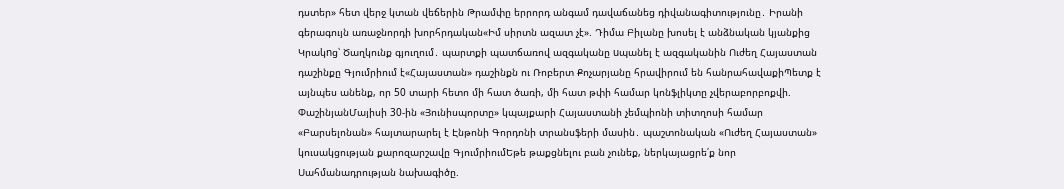դստեր» հետ վերջ կտան վեճերին Թրամփը երրորդ անգամ դավաճանեց դիվանագիտությունը․ Իրանի գերագույն առաջնորդի խորհրդական«Իմ սիրտն ազատ չէ». Դիմա Բիլանը խոսել է անձնական կյանքից Կրակnց՝ Ծաղկունք գյուղում․ պարտքի պատճառով ազգականը uպանել է ազգականին Ուժեղ Հայաստան դաշինքը Գյումրիում է«Հայաստան» դաշինքն ու Ռոբերտ Քոչարյանը հրավիրում են հանրահավաքիՊետք է այնպես անենք, որ 50 տարի հետո մի հատ ծառի, մի հատ թփի համար կոնֆլիկտը չվերաբորբոքվի. ՓաշինյանՄայիսի 30-ին «Յունիսպորտը» կպայքարի Հայաստանի չեմպիոնի տիտղոսի համար «Բարսելոնան» հայտարարել է Էնթոնի Գորդոնի տրանսֆերի մասին․ պաշտոնական «Ուժեղ Հայաստան» կուսակցության քարոզարշավը ԳյումրիումԵթե թաքցնելու բան չունեք, ներկայացրե՛ք նոր Սահմանադրության նախագիծը.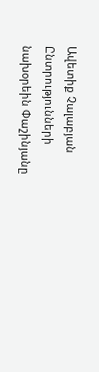Ավետիք Չալաբյան Ընտրությունների նախօրեին Փաշինյանը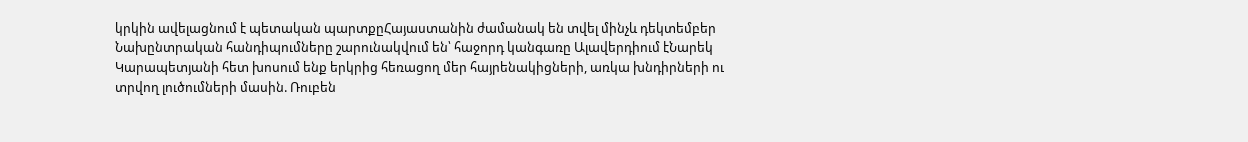կրկին ավելացնում է պետական պարտքըՀայաստանին ժամանակ են տվել մինչև դեկտեմբեր Նախընտրական հանդիպումները շարունակվում են՝ հաջորդ կանգառը Ալավերդիում էՆարեկ Կարապետյանի հետ խոսում ենք երկրից հեռացող մեր հայրենակիցների, առկա խնդիրների ու տրվող լուծումների մասին. Ռուբեն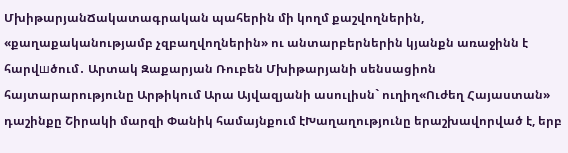ՄխիթարյանՃակատագրական պահերին մի կողմ քաշվողներին, «քաղաքականությամբ չզբաղվողներին» ու անտարբերներին կյանքն առաջինն է հարվшծում․ Արտակ Զաքարյան Ռուբեն Մխիթարյանի սենսացիոն հայտարարությունը Արթիկում Արա Այվազյանի ասուլիսն` ուղիղ«Ուժեղ Հայաստան» դաշինքը Շիրակի մարզի Փանիկ համայնքում էԽաղաղությունը երաշխավորված է, երբ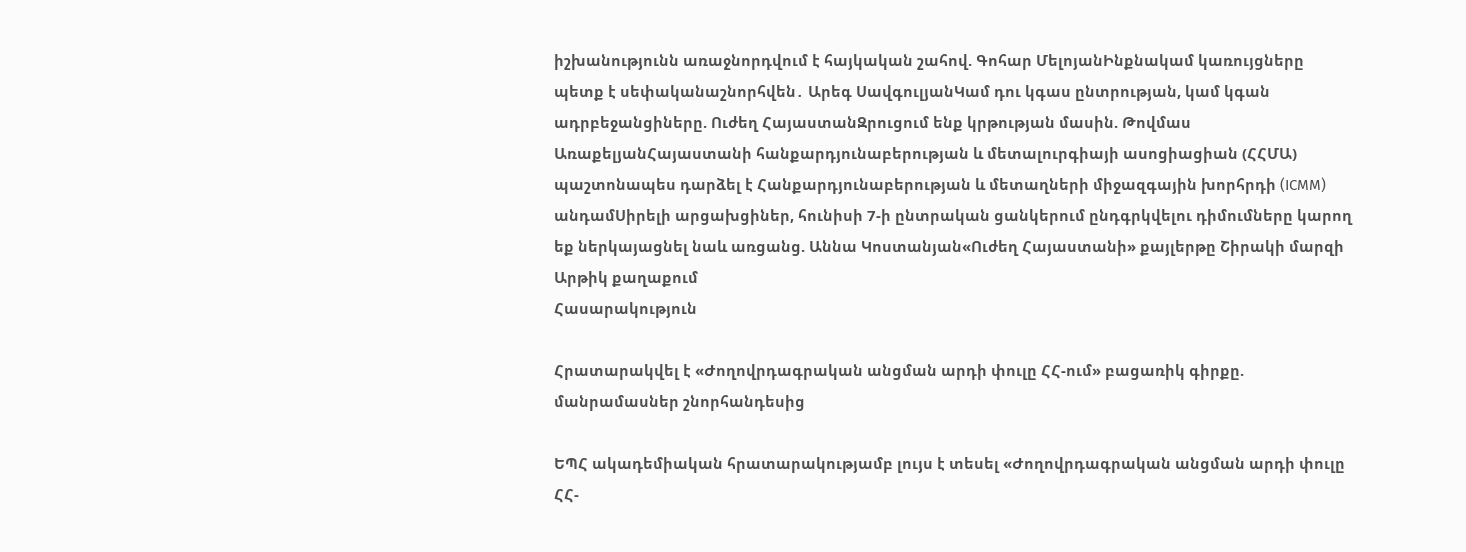իշխանությունն առաջնորդվում է հայկական շահով. Գոհար ՄելոյանԻնքնակամ կառույցները պետք է սեփականաշնորհվեն․ Արեգ ՍավգուլյանԿամ դու կգաս ընտրության, կամ կգան ադրբեջանցիները. Ուժեղ ՀայաստանԶրուցում ենք կրթության մասին. Թովմաս ԱռաքելյանՀայաստանի հանքարդյունաբերության և մետալուրգիայի ասոցիացիան (ՀՀՄԱ) պաշտոնապես դարձել է Հանքարդյունաբերության և մետաղների միջազգային խորհրդի (ICMM) անդամՍիրելի արցախցիներ, հունիսի 7-ի ընտրական ցանկերում ընդգրկվելու դիմումները կարող եք ներկայացնել նաև առցանց. Աննա Կոստանյան«Ուժեղ Հայաստանի» քայլերթը Շիրակի մարզի Արթիկ քաղաքում
Հասարակություն

Հրատարակվել է «Ժողովրդագրական անցման արդի փուլը ՀՀ-ում» բացառիկ գիրքը. մանրամասներ շնորհանդեսից

ԵՊՀ ակադեմիական հրատարակությամբ լույս է տեսել «Ժողովրդագրական անցման արդի փուլը ՀՀ-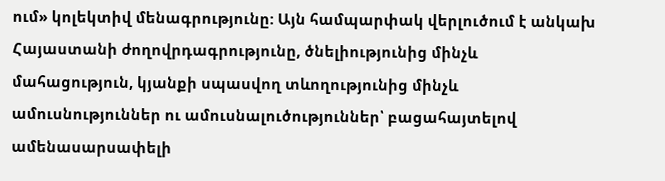ում» կոլեկտիվ մենագրությունը: Այն համպարփակ վերլուծում է անկախ Հայաստանի ժողովրդագրությունը, ծնելիությունից մինչև մահացություն, կյանքի սպասվող տևողությունից մինչև ամուսնություններ ու ամուսնալուծություններ՝ բացահայտելով ամենասարսափելի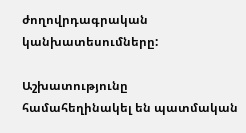ժողովրդագրական կանխատեսումները:

Աշխատությունը համահեղինակել են պատմական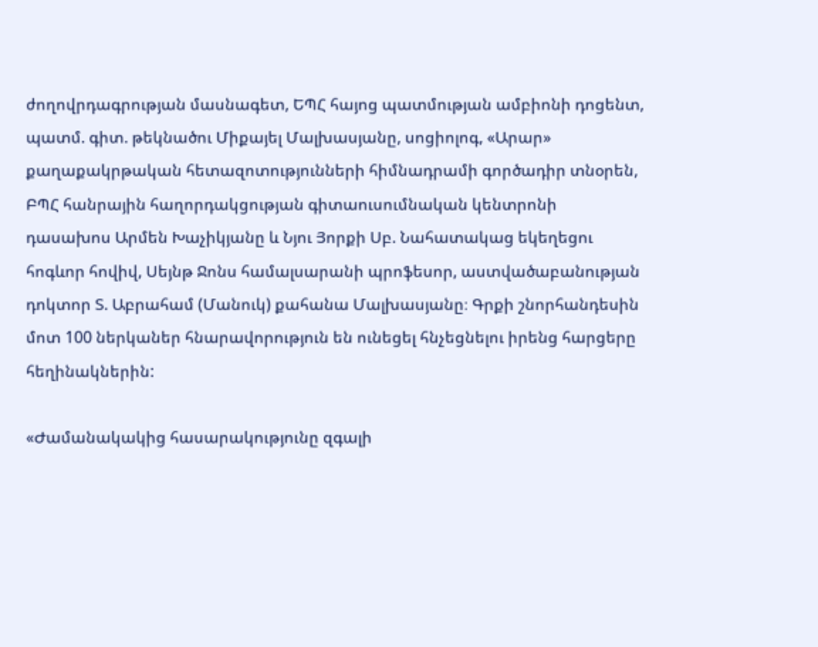ժողովրդագրության մասնագետ, ԵՊՀ հայոց պատմության ամբիոնի դոցենտ, պատմ. գիտ. թեկնածու Միքայել Մալխասյանը, սոցիոլոգ, «Արար» քաղաքակրթական հետազոտությունների հիմնադրամի գործադիր տնօրեն, ԲՊՀ հանրային հաղորդակցության գիտաուսումնական կենտրոնի դասախոս Արմեն Խաչիկյանը և Նյու Յորքի Սբ. Նահատակաց եկեղեցու հոգևոր հովիվ, Սեյնթ Ջոնս համալսարանի պրոֆեսոր, աստվածաբանության դոկտոր Տ. Աբրահամ (Մանուկ) քահանա Մալխասյանը։ Գրքի շնորհանդեսին մոտ 100 ներկաներ հնարավորություն են ունեցել հնչեցնելու իրենց հարցերը հեղինակներին:

«Ժամանակակից հասարակությունը զգալի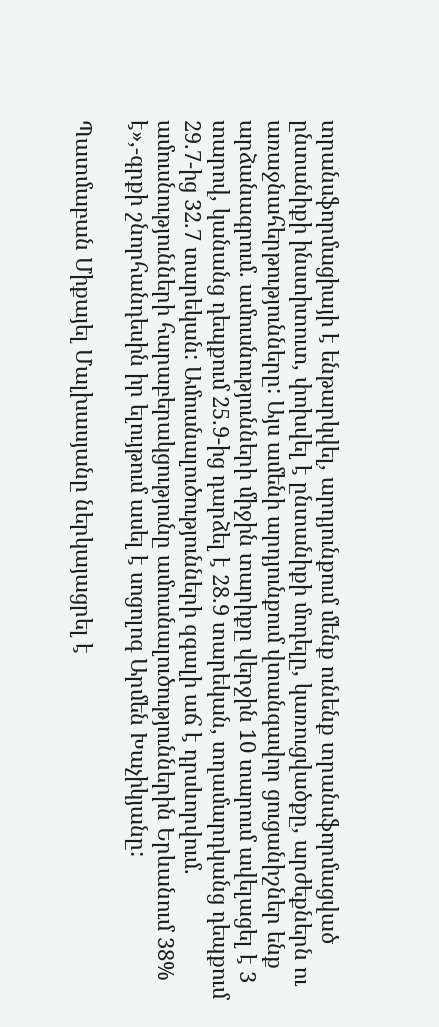տրանսֆորմացիայի է ենթարկվել, արդյունքում մենք ունենք տրանսֆորմացված ընտանիքի ինստիտուտ, փոխվել է ընտանիքի մոդելը, կառուցվածքը, արժեքներն ու առաջնահերթությունները: Այս ամենի արդյունքում վտանգավոր ցուցանիշներ ենք արձանագրում. ամուսնությունների միջին տարիքը վերջին 10 տարում ավելացել է 3 տարով, կանանց դեպքում 25.9-ից դարձել է 28.9 տարեկան, տղամարդկանց դեպքում 29.7-ից 32.7 տարեկան: Ամուսնալուծությունների զգալի աճ է դրսևորվում. ամուսնությունների հարաբերակցությունը ամուսնալուծություններին Երևանում 38% է»,-գրքի շնորհանդեսին իր ելույթում ասել է սոցոլոգ Արմեն Խաչիկյանը:

Պատմաբան Միքայել Մալխասյանը ներկայացրել է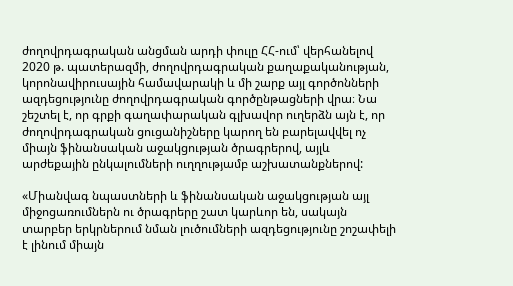ժողովրդագրական անցման արդի փուլը ՀՀ-ում՝ վերհանելով 2020 թ. պատերազմի, ժողովրդագրական քաղաքականության, կորոնավիրուսային համավարակի և մի շարք այլ գործոնների ազդեցությունը ժողովրդագրական գործընթացների վրա։ Նա շեշտել է, որ գրքի գաղափարական գլխավոր ուղերձն այն է, որ ժողովրդագրական ցուցանիշները կարող են բարելավվել ոչ միայն ֆինանսական աջակցության ծրագրերով, այլև արժեքային ընկալումների ուղղությամբ աշխատանքներով:

«Միանվագ նպաստների և ֆինանսական աջակցության այլ միջոցառումներն ու ծրագրերը շատ կարևոր են, սակայն տարբեր երկրներում նման լուծումների ազդեցությունը շոշափելի է լինում միայն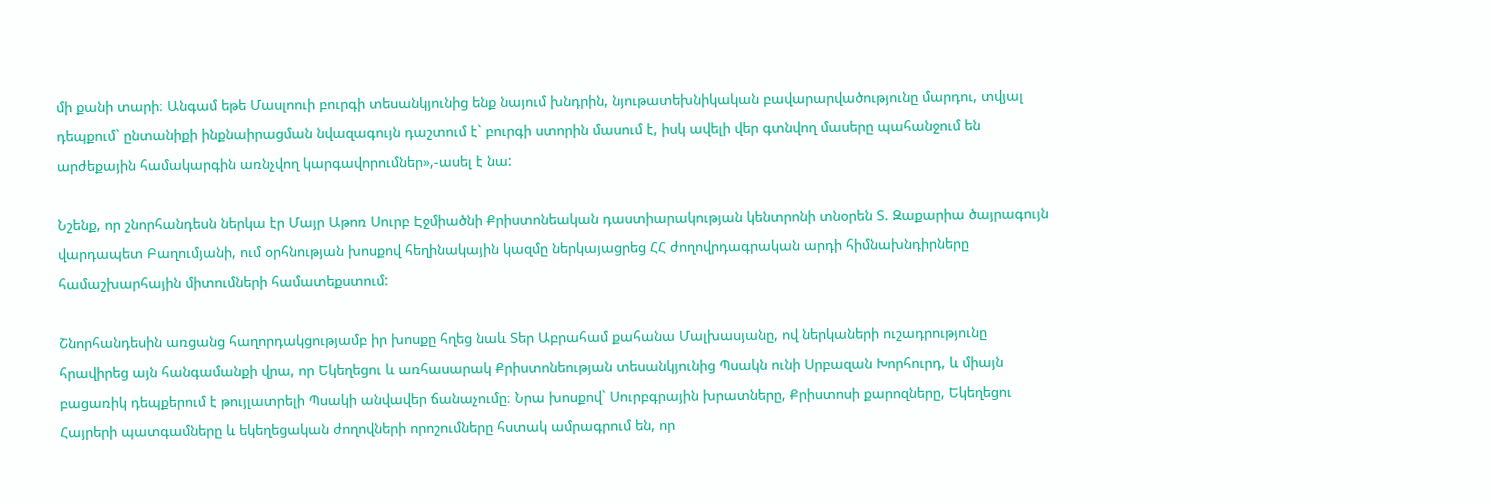մի քանի տարի։ Անգամ եթե Մասլոուի բուրգի տեսանկյունից ենք նայում խնդրին, նյութատեխնիկական բավարարվածությունը մարդու, տվյալ դեպքում` ընտանիքի ինքնաիրացման նվազագույն դաշտում է` բուրգի ստորին մասում է, իսկ ավելի վեր գտնվող մասերը պահանջում են արժեքային համակարգին առնչվող կարգավորումներ»,-ասել է նա:

Նշենք, որ շնորհանդեսն ներկա էր Մայր Աթոռ Սուրբ Էջմիածնի Քրիստոնեական դաստիարակության կենտրոնի տնօրեն Տ. Զաքարիա ծայրագույն վարդապետ Բաղումյանի, ում օրհնության խոսքով հեղինակային կազմը ներկայացրեց ՀՀ ժողովրդագրական արդի հիմնախնդիրները համաշխարհային միտումների համատեքստում:

Շնորհանդեսին առցանց հաղորդակցությամբ իր խոսքը հղեց նաև Տեր Աբրահամ քահանա Մալխասյանը, ով ներկաների ուշադրությունը հրավիրեց այն հանգամանքի վրա, որ Եկեղեցու և առհասարակ Քրիստոնեության տեսանկյունից Պսակն ունի Սրբազան Խորհուրդ, և միայն բացառիկ դեպքերում է թույլատրելի Պսակի անվավեր ճանաչումը։ Նրա խոսքով` Սուրբգրային խրատները, Քրիստոսի քարոզները, Եկեղեցու Հայրերի պատգամները և եկեղեցական ժողովների որոշումները հստակ ամրագրում են, որ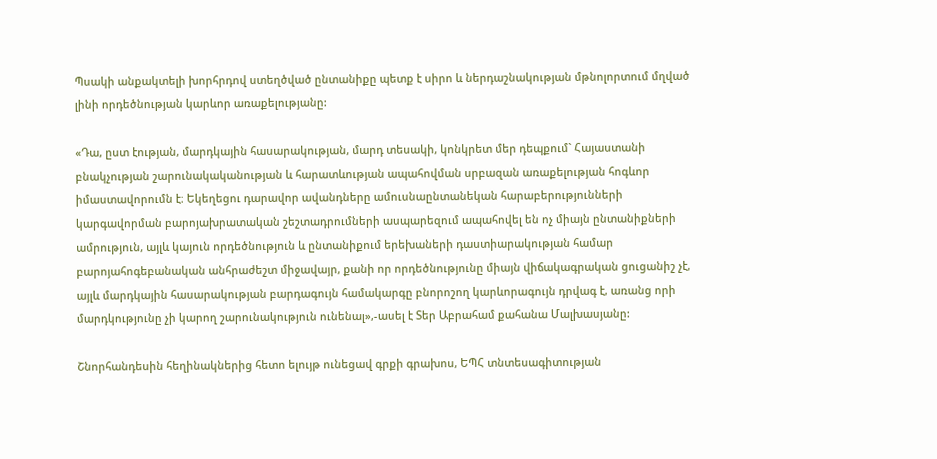Պսակի անքակտելի խորհրդով ստեղծված ընտանիքը պետք է սիրո և ներդաշնակության մթնոլորտում մղված լինի որդեծնության կարևոր առաքելությանը:

«Դա, ըստ էության, մարդկային հասարակության, մարդ տեսակի, կոնկրետ մեր դեպքում` Հայաստանի բնակչության շարունակականության և հարատևության ապահովման սրբազան առաքելության հոգևոր իմաստավորումն է։ Եկեղեցու դարավոր ավանդները ամուսնաընտանեկան հարաբերությունների կարգավորման բարոյախրատական շեշտադրումների ասպարեզում ապահովել են ոչ միայն ընտանիքների ամրություն, այլև կայուն որդեծնություն և ընտանիքում երեխաների դաստիարակության համար բարոյահոգեբանական անհրաժեշտ միջավայր, քանի որ որդեծնությունը միայն վիճակագրական ցուցանիշ չէ, այլև մարդկային հասարակության բարդագույն համակարգը բնորոշող կարևորագույն դրվագ է, առանց որի մարդկությունը չի կարող շարունակություն ունենալ»,-ասել է Տեր Աբրահամ քահանա Մալխասյանը:

Շնորհանդեսին հեղինակներից հետո ելույթ ունեցավ գրքի գրախոս, ԵՊՀ տնտեսագիտության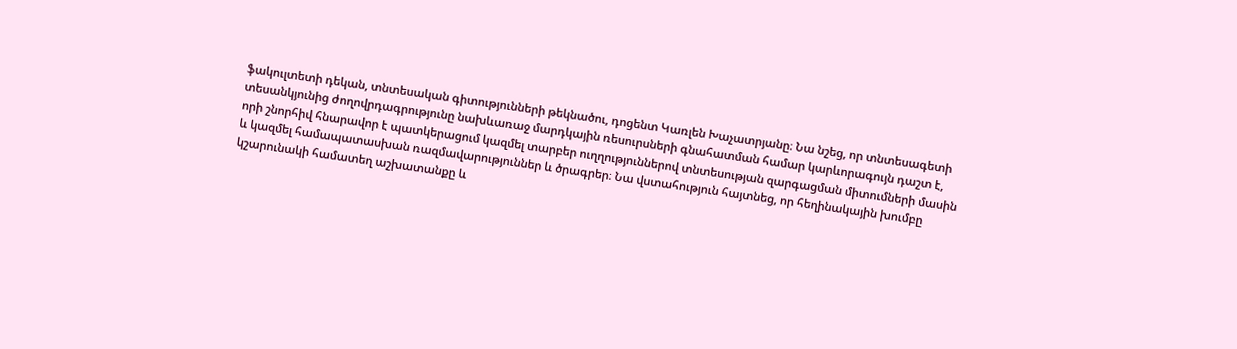ֆակուլտետի դեկան, տնտեսական գիտությունների թեկնածու, դոցենտ Կառլեն Խաչատրյանը։ Նա նշեց, որ տնտեսագետի տեսանկյունից ժողովրդագրությունը նախևառաջ մարդկային ռեսուրսների գնահատման համար կարևորագույն դաշտ է, որի շնորհիվ հնարավոր է պատկերացում կազմել տարբեր ուղղություններով տնտեսության զարգացման միտումների մասին և կազմել համապատասխան ռազմավարություններ և ծրագրեր։ Նա վստահություն հայտնեց, որ հեղինակային խումբը կշարունակի համատեղ աշխատանքը և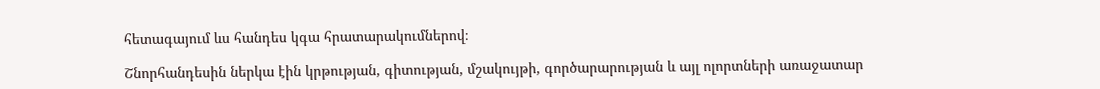հետագայում ևս հանդես կգա հրատարակումներով։

Շնորհանդեսին ներկա էին կրթության, գիտության, մշակույթի, գործարարության և այլ ոլորտների առաջատար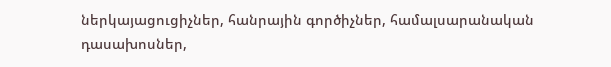ներկայացուցիչներ, հանրային գործիչներ, համալսարանական դասախոսներ,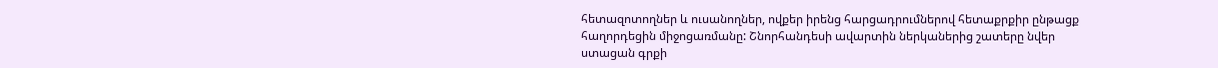հետազոտողներ և ուսանողներ, ովքեր իրենց հարցադրումներով հետաքրքիր ընթացք հաղորդեցին միջոցառմանը: Շնորհանդեսի ավարտին ներկաներից շատերը նվեր ստացան գրքի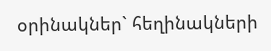օրինակներ` հեղինակների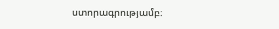ստորագրությամբ։